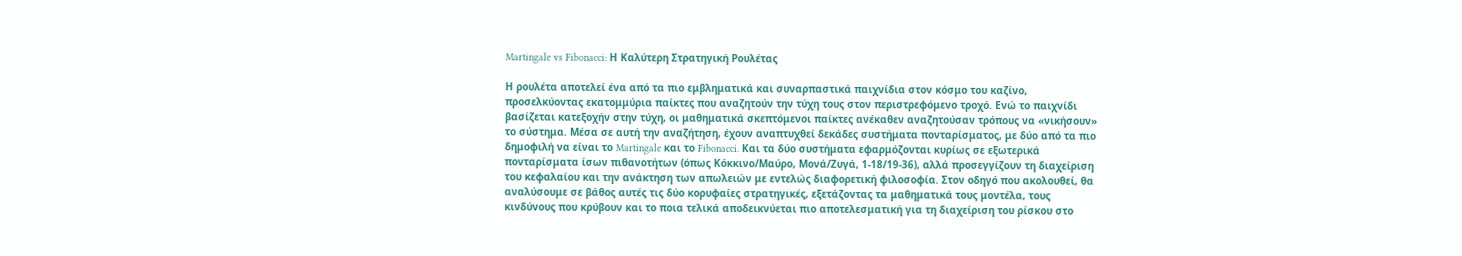Martingale vs Fibonacci: Η Καλύτερη Στρατηγική Ρουλέτας

Η ρουλέτα αποτελεί ένα από τα πιο εμβληματικά και συναρπαστικά παιχνίδια στον κόσμο του καζίνο, προσελκύοντας εκατομμύρια παίκτες που αναζητούν την τύχη τους στον περιστρεφόμενο τροχό. Ενώ το παιχνίδι βασίζεται κατεξοχήν στην τύχη, οι μαθηματικά σκεπτόμενοι παίκτες ανέκαθεν αναζητούσαν τρόπους να «νικήσουν» το σύστημα. Μέσα σε αυτή την αναζήτηση, έχουν αναπτυχθεί δεκάδες συστήματα πονταρίσματος, με δύο από τα πιο δημοφιλή να είναι το Martingale και το Fibonacci. Και τα δύο συστήματα εφαρμόζονται κυρίως σε εξωτερικά πονταρίσματα ίσων πιθανοτήτων (όπως Κόκκινο/Μαύρο, Μονά/Ζυγά, 1-18/19-36), αλλά προσεγγίζουν τη διαχείριση του κεφαλαίου και την ανάκτηση των απωλειών με εντελώς διαφορετική φιλοσοφία. Στον οδηγό που ακολουθεί, θα αναλύσουμε σε βάθος αυτές τις δύο κορυφαίες στρατηγικές, εξετάζοντας τα μαθηματικά τους μοντέλα, τους κινδύνους που κρύβουν και το ποια τελικά αποδεικνύεται πιο αποτελεσματική για τη διαχείριση του ρίσκου στο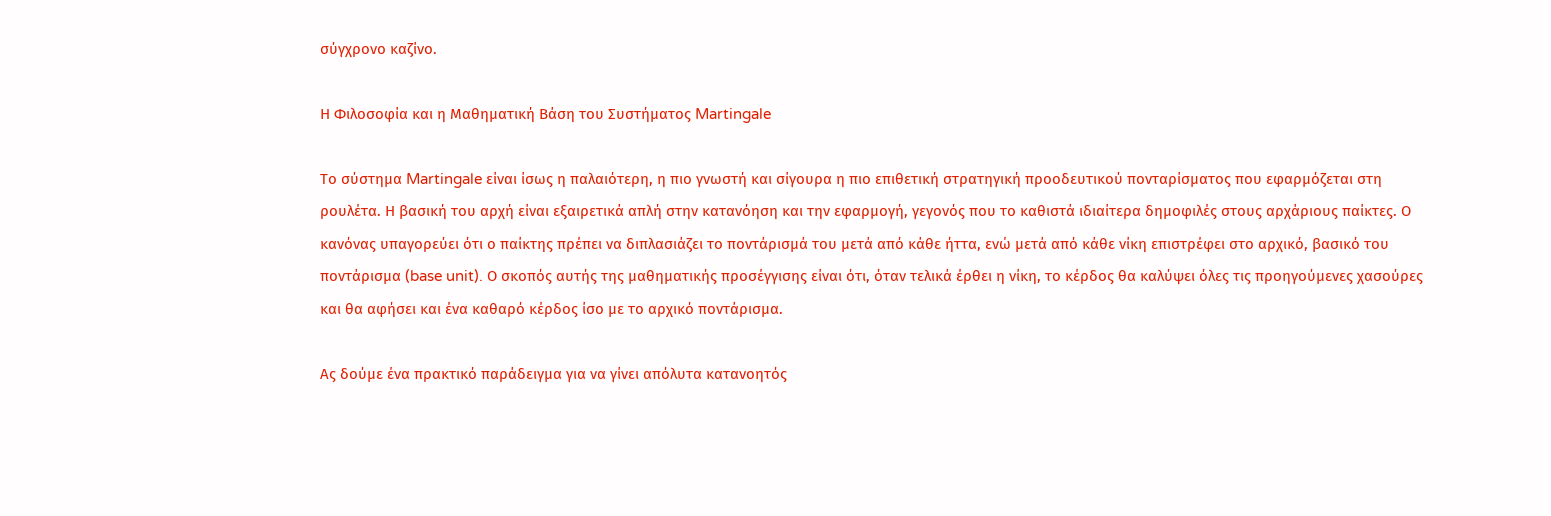σύγχρονο καζίνο.

Η Φιλοσοφία και η Μαθηματική Βάση του Συστήματος Martingale

Το σύστημα Martingale είναι ίσως η παλαιότερη, η πιο γνωστή και σίγουρα η πιο επιθετική στρατηγική προοδευτικού πονταρίσματος που εφαρμόζεται στη ρουλέτα. Η βασική του αρχή είναι εξαιρετικά απλή στην κατανόηση και την εφαρμογή, γεγονός που το καθιστά ιδιαίτερα δημοφιλές στους αρχάριους παίκτες. Ο κανόνας υπαγορεύει ότι ο παίκτης πρέπει να διπλασιάζει το ποντάρισμά του μετά από κάθε ήττα, ενώ μετά από κάθε νίκη επιστρέφει στο αρχικό, βασικό του ποντάρισμα (base unit). Ο σκοπός αυτής της μαθηματικής προσέγγισης είναι ότι, όταν τελικά έρθει η νίκη, το κέρδος θα καλύψει όλες τις προηγούμενες χασούρες και θα αφήσει και ένα καθαρό κέρδος ίσο με το αρχικό ποντάρισμα.

Ας δούμε ένα πρακτικό παράδειγμα για να γίνει απόλυτα κατανοητός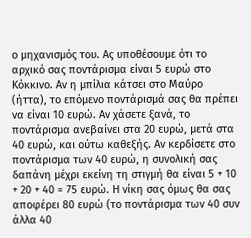ο μηχανισμός του. Ας υποθέσουμε ότι το αρχικό σας ποντάρισμα είναι 5 ευρώ στο Κόκκινο. Αν η μπίλια κάτσει στο Μαύρο (ήττα), το επόμενο ποντάρισμά σας θα πρέπει να είναι 10 ευρώ. Αν χάσετε ξανά, το ποντάρισμα ανεβαίνει στα 20 ευρώ, μετά στα 40 ευρώ, και ούτω καθεξής. Αν κερδίσετε στο ποντάρισμα των 40 ευρώ, η συνολική σας δαπάνη μέχρι εκείνη τη στιγμή θα είναι 5 + 10 + 20 + 40 = 75 ευρώ. Η νίκη σας όμως θα σας αποφέρει 80 ευρώ (το ποντάρισμα των 40 συν άλλα 40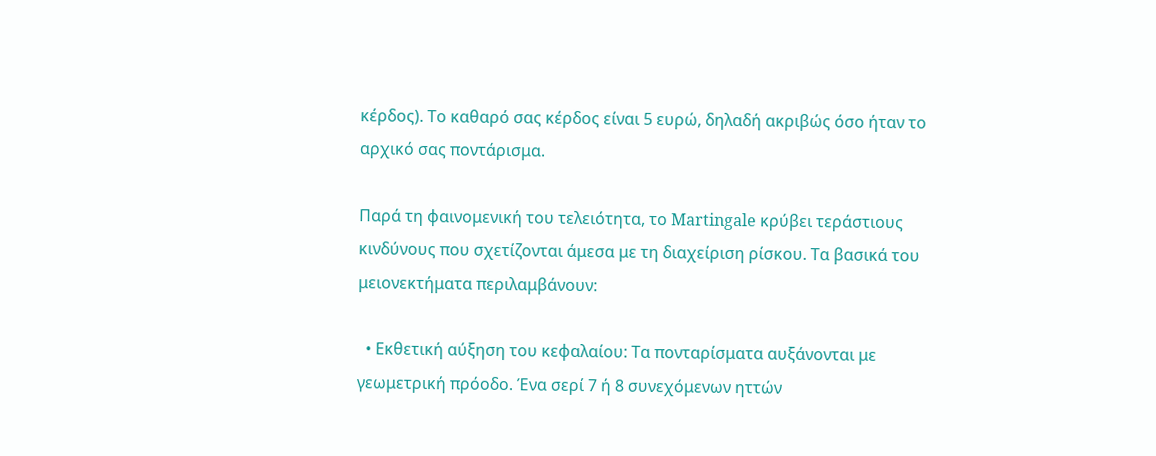κέρδος). Το καθαρό σας κέρδος είναι 5 ευρώ, δηλαδή ακριβώς όσο ήταν το αρχικό σας ποντάρισμα.

Παρά τη φαινομενική του τελειότητα, το Martingale κρύβει τεράστιους κινδύνους που σχετίζονται άμεσα με τη διαχείριση ρίσκου. Τα βασικά του μειονεκτήματα περιλαμβάνουν:

  • Εκθετική αύξηση του κεφαλαίου: Τα πονταρίσματα αυξάνονται με γεωμετρική πρόοδο. Ένα σερί 7 ή 8 συνεχόμενων ηττών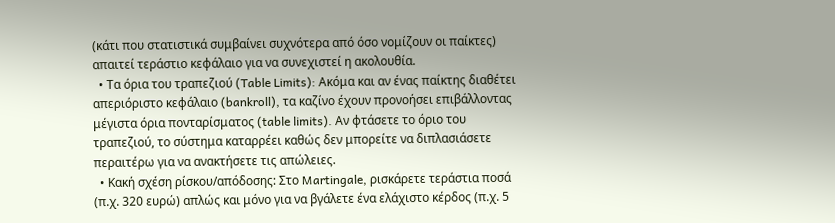(κάτι που στατιστικά συμβαίνει συχνότερα από όσο νομίζουν οι παίκτες) απαιτεί τεράστιο κεφάλαιο για να συνεχιστεί η ακολουθία.
  • Τα όρια του τραπεζιού (Table Limits): Ακόμα και αν ένας παίκτης διαθέτει απεριόριστο κεφάλαιο (bankroll), τα καζίνο έχουν προνοήσει επιβάλλοντας μέγιστα όρια πονταρίσματος (table limits). Αν φτάσετε το όριο του τραπεζιού, το σύστημα καταρρέει καθώς δεν μπορείτε να διπλασιάσετε περαιτέρω για να ανακτήσετε τις απώλειες.
  • Κακή σχέση ρίσκου/απόδοσης: Στο Martingale, ρισκάρετε τεράστια ποσά (π.χ. 320 ευρώ) απλώς και μόνο για να βγάλετε ένα ελάχιστο κέρδος (π.χ. 5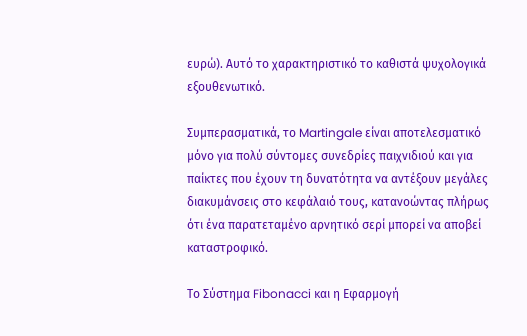ευρώ). Αυτό το χαρακτηριστικό το καθιστά ψυχολογικά εξουθενωτικό.

Συμπερασματικά, το Martingale είναι αποτελεσματικό μόνο για πολύ σύντομες συνεδρίες παιχνιδιού και για παίκτες που έχουν τη δυνατότητα να αντέξουν μεγάλες διακυμάνσεις στο κεφάλαιό τους, κατανοώντας πλήρως ότι ένα παρατεταμένο αρνητικό σερί μπορεί να αποβεί καταστροφικό.

Το Σύστημα Fibonacci και η Εφαρμογή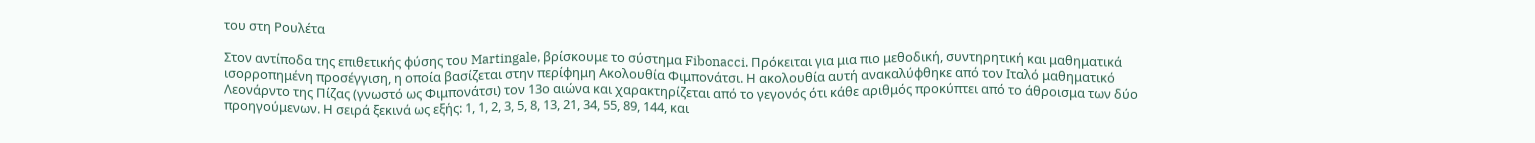του στη Ρουλέτα

Στον αντίποδα της επιθετικής φύσης του Martingale, βρίσκουμε το σύστημα Fibonacci. Πρόκειται για μια πιο μεθοδική, συντηρητική και μαθηματικά ισορροπημένη προσέγγιση, η οποία βασίζεται στην περίφημη Ακολουθία Φιμπονάτσι. Η ακολουθία αυτή ανακαλύφθηκε από τον Ιταλό μαθηματικό Λεονάρντο της Πίζας (γνωστό ως Φιμπονάτσι) τον 13ο αιώνα και χαρακτηρίζεται από το γεγονός ότι κάθε αριθμός προκύπτει από το άθροισμα των δύο προηγούμενων. Η σειρά ξεκινά ως εξής: 1, 1, 2, 3, 5, 8, 13, 21, 34, 55, 89, 144, και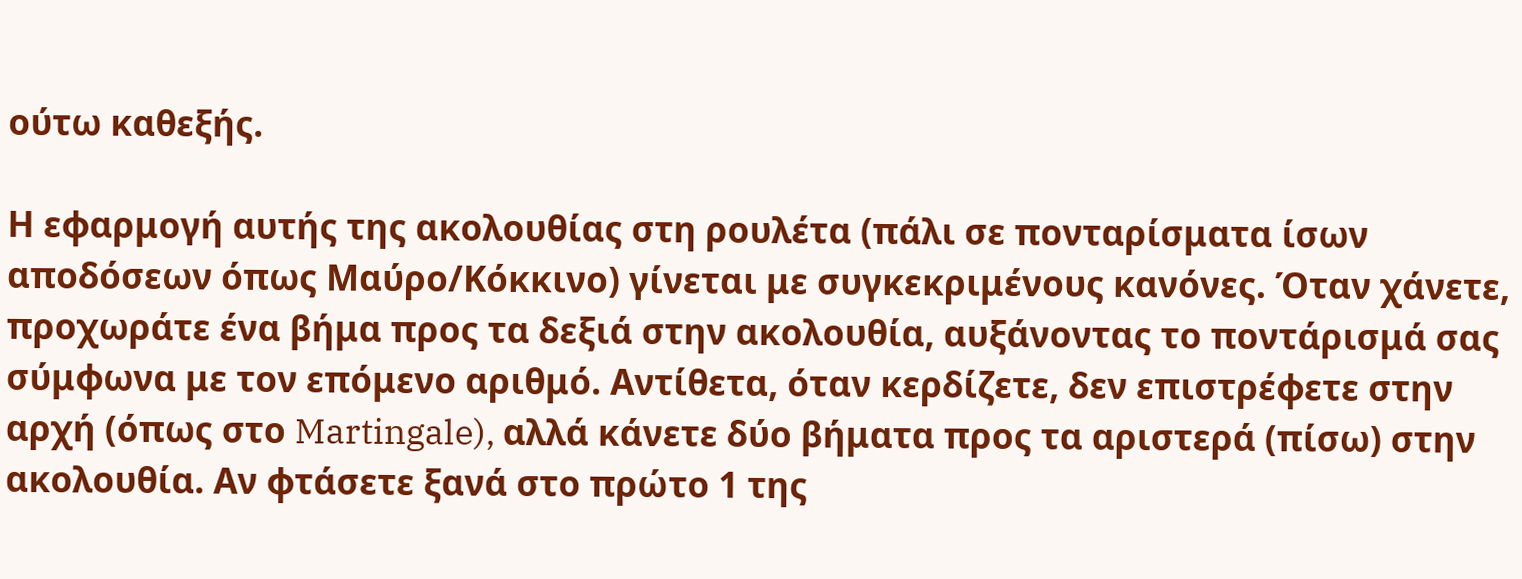ούτω καθεξής.

Η εφαρμογή αυτής της ακολουθίας στη ρουλέτα (πάλι σε πονταρίσματα ίσων αποδόσεων όπως Μαύρο/Κόκκινο) γίνεται με συγκεκριμένους κανόνες. Όταν χάνετε, προχωράτε ένα βήμα προς τα δεξιά στην ακολουθία, αυξάνοντας το ποντάρισμά σας σύμφωνα με τον επόμενο αριθμό. Αντίθετα, όταν κερδίζετε, δεν επιστρέφετε στην αρχή (όπως στο Martingale), αλλά κάνετε δύο βήματα προς τα αριστερά (πίσω) στην ακολουθία. Αν φτάσετε ξανά στο πρώτο 1 της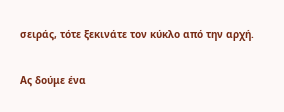σειράς, τότε ξεκινάτε τον κύκλο από την αρχή.

Ας δούμε ένα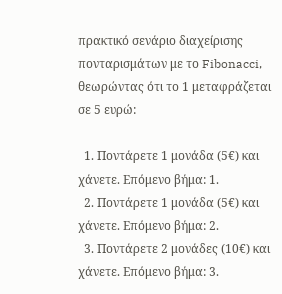πρακτικό σενάριο διαχείρισης πονταρισμάτων με το Fibonacci, θεωρώντας ότι το 1 μεταφράζεται σε 5 ευρώ:

  1. Ποντάρετε 1 μονάδα (5€) και χάνετε. Επόμενο βήμα: 1.
  2. Ποντάρετε 1 μονάδα (5€) και χάνετε. Επόμενο βήμα: 2.
  3. Ποντάρετε 2 μονάδες (10€) και χάνετε. Επόμενο βήμα: 3.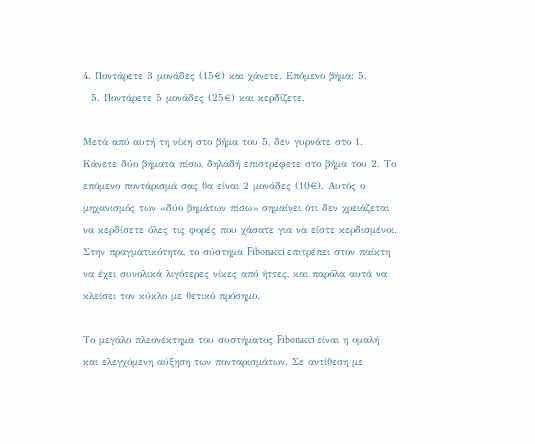4. Ποντάρετε 3 μονάδες (15€) και χάνετε. Επόμενο βήμα: 5.
  5. Ποντάρετε 5 μονάδες (25€) και κερδίζετε.

Μετά από αυτή τη νίκη στο βήμα του 5, δεν γυρνάτε στο 1. Κάνετε δύο βήματα πίσω, δηλαδή επιστρέφετε στο βήμα του 2. Το επόμενο ποντάρισμά σας θα είναι 2 μονάδες (10€). Αυτός ο μηχανισμός των «δύο βημάτων πίσω» σημαίνει ότι δεν χρειάζεται να κερδίσετε όλες τις φορές που χάσατε για να είστε κερδισμένοι. Στην πραγματικότητα, το σύστημα Fibonacci επιτρέπει στον παίκτη να έχει συνολικά λιγότερες νίκες από ήττες, και παρόλα αυτά να κλείσει τον κύκλο με θετικό πρόσημο.

Το μεγάλο πλεονέκτημα του συστήματος Fibonacci είναι η ομαλή και ελεγχόμενη αύξηση των πονταρισμάτων. Σε αντίθεση με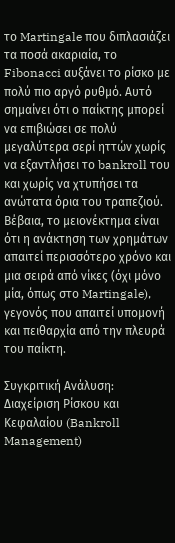το Martingale που διπλασιάζει τα ποσά ακαριαία, το Fibonacci αυξάνει το ρίσκο με πολύ πιο αργό ρυθμό. Αυτό σημαίνει ότι ο παίκτης μπορεί να επιβιώσει σε πολύ μεγαλύτερα σερί ηττών χωρίς να εξαντλήσει το bankroll του και χωρίς να χτυπήσει τα ανώτατα όρια του τραπεζιού. Βέβαια, το μειονέκτημα είναι ότι η ανάκτηση των χρημάτων απαιτεί περισσότερο χρόνο και μια σειρά από νίκες (όχι μόνο μία, όπως στο Martingale), γεγονός που απαιτεί υπομονή και πειθαρχία από την πλευρά του παίκτη.

Συγκριτική Ανάλυση: Διαχείριση Ρίσκου και Κεφαλαίου (Bankroll Management)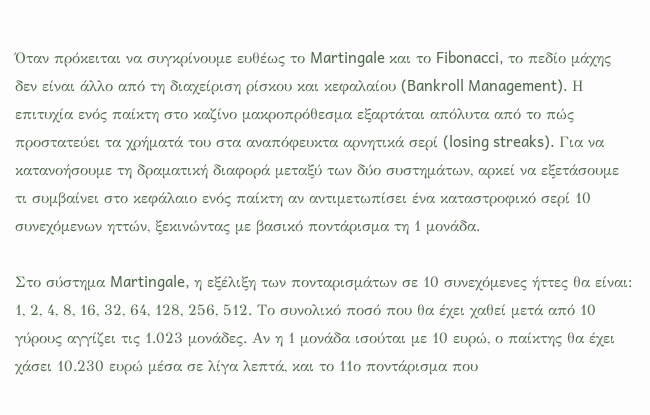Όταν πρόκειται να συγκρίνουμε ευθέως το Martingale και το Fibonacci, το πεδίο μάχης δεν είναι άλλο από τη διαχείριση ρίσκου και κεφαλαίου (Bankroll Management). Η επιτυχία ενός παίκτη στο καζίνο μακροπρόθεσμα εξαρτάται απόλυτα από το πώς προστατεύει τα χρήματά του στα αναπόφευκτα αρνητικά σερί (losing streaks). Για να κατανοήσουμε τη δραματική διαφορά μεταξύ των δύο συστημάτων, αρκεί να εξετάσουμε τι συμβαίνει στο κεφάλαιο ενός παίκτη αν αντιμετωπίσει ένα καταστροφικό σερί 10 συνεχόμενων ηττών, ξεκινώντας με βασικό ποντάρισμα τη 1 μονάδα.

Στο σύστημα Martingale, η εξέλιξη των πονταρισμάτων σε 10 συνεχόμενες ήττες θα είναι: 1, 2, 4, 8, 16, 32, 64, 128, 256, 512. Το συνολικό ποσό που θα έχει χαθεί μετά από 10 γύρους αγγίζει τις 1.023 μονάδες. Αν η 1 μονάδα ισούται με 10 ευρώ, ο παίκτης θα έχει χάσει 10.230 ευρώ μέσα σε λίγα λεπτά, και το 11ο ποντάρισμα που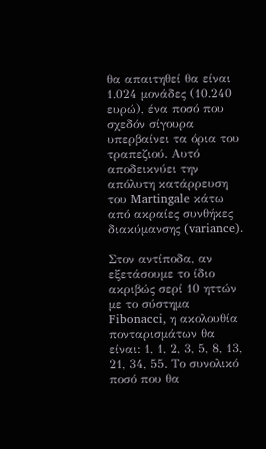θα απαιτηθεί θα είναι 1.024 μονάδες (10.240 ευρώ), ένα ποσό που σχεδόν σίγουρα υπερβαίνει τα όρια του τραπεζιού. Αυτό αποδεικνύει την απόλυτη κατάρρευση του Martingale κάτω από ακραίες συνθήκες διακύμανσης (variance).

Στον αντίποδα, αν εξετάσουμε το ίδιο ακριβώς σερί 10 ηττών με το σύστημα Fibonacci, η ακολουθία πονταρισμάτων θα είναι: 1, 1, 2, 3, 5, 8, 13, 21, 34, 55. Το συνολικό ποσό που θα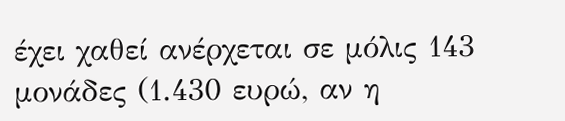έχει χαθεί ανέρχεται σε μόλις 143 μονάδες (1.430 ευρώ, αν η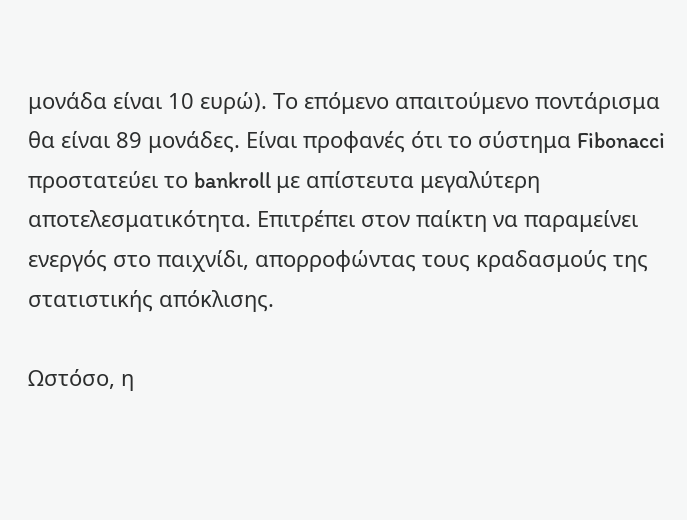μονάδα είναι 10 ευρώ). Το επόμενο απαιτούμενο ποντάρισμα θα είναι 89 μονάδες. Είναι προφανές ότι το σύστημα Fibonacci προστατεύει το bankroll με απίστευτα μεγαλύτερη αποτελεσματικότητα. Επιτρέπει στον παίκτη να παραμείνει ενεργός στο παιχνίδι, απορροφώντας τους κραδασμούς της στατιστικής απόκλισης.

Ωστόσο, η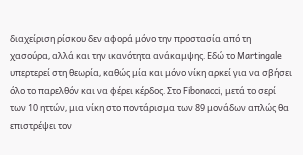διαχείριση ρίσκου δεν αφορά μόνο την προστασία από τη χασούρα, αλλά και την ικανότητα ανάκαμψης. Εδώ το Martingale υπερτερεί στη θεωρία, καθώς μία και μόνο νίκη αρκεί για να σβήσει όλο το παρελθόν και να φέρει κέρδος. Στο Fibonacci, μετά το σερί των 10 ηττών, μια νίκη στο ποντάρισμα των 89 μονάδων απλώς θα επιστρέψει τον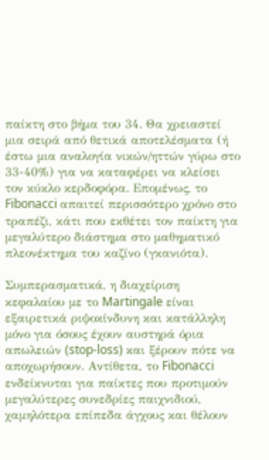παίκτη στο βήμα του 34. Θα χρειαστεί μια σειρά από θετικά αποτελέσματα (ή έστω μια αναλογία νικών/ηττών γύρω στο 33-40%) για να καταφέρει να κλείσει τον κύκλο κερδοφόρα. Επομένως, το Fibonacci απαιτεί περισσότερο χρόνο στο τραπέζι, κάτι που εκθέτει τον παίκτη για μεγαλύτερο διάστημα στο μαθηματικό πλεονέκτημα του καζίνο (γκανιότα).

Συμπερασματικά, η διαχείριση κεφαλαίου με το Martingale είναι εξαιρετικά ριψοκίνδυνη και κατάλληλη μόνο για όσους έχουν αυστηρά όρια απωλειών (stop-loss) και ξέρουν πότε να αποχωρήσουν. Αντίθετα, το Fibonacci ενδείκνυται για παίκτες που προτιμούν μεγαλύτερες συνεδρίες παιχνιδιού, χαμηλότερα επίπεδα άγχους και θέλουν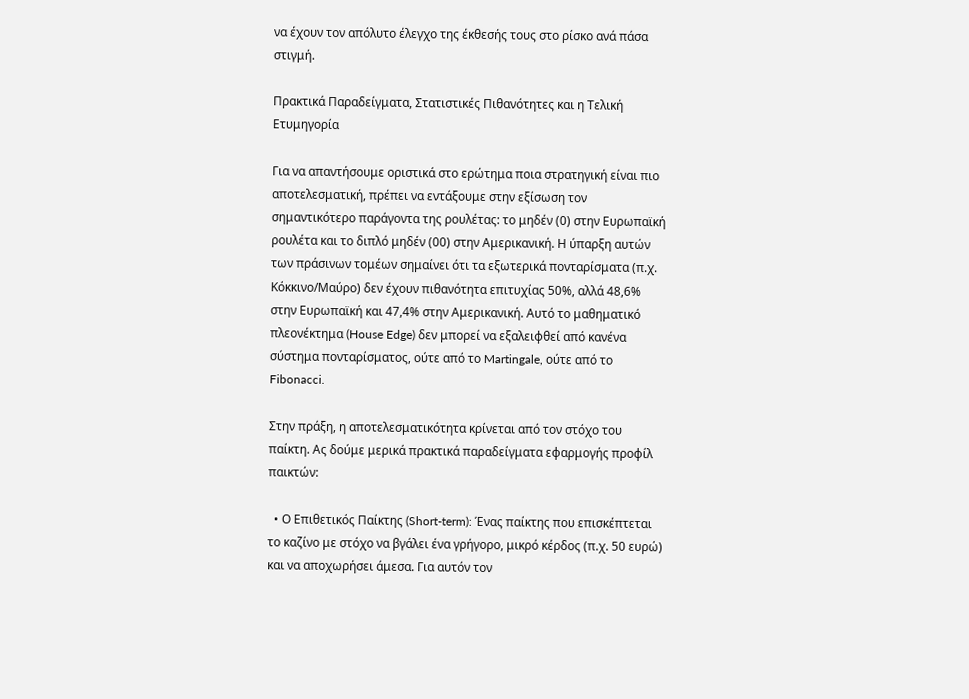να έχουν τον απόλυτο έλεγχο της έκθεσής τους στο ρίσκο ανά πάσα στιγμή.

Πρακτικά Παραδείγματα, Στατιστικές Πιθανότητες και η Τελική Ετυμηγορία

Για να απαντήσουμε οριστικά στο ερώτημα ποια στρατηγική είναι πιο αποτελεσματική, πρέπει να εντάξουμε στην εξίσωση τον σημαντικότερο παράγοντα της ρουλέτας: το μηδέν (0) στην Ευρωπαϊκή ρουλέτα και το διπλό μηδέν (00) στην Αμερικανική. Η ύπαρξη αυτών των πράσινων τομέων σημαίνει ότι τα εξωτερικά πονταρίσματα (π.χ. Κόκκινο/Μαύρο) δεν έχουν πιθανότητα επιτυχίας 50%, αλλά 48,6% στην Ευρωπαϊκή και 47,4% στην Αμερικανική. Αυτό το μαθηματικό πλεονέκτημα (House Edge) δεν μπορεί να εξαλειφθεί από κανένα σύστημα πονταρίσματος, ούτε από το Martingale, ούτε από το Fibonacci.

Στην πράξη, η αποτελεσματικότητα κρίνεται από τον στόχο του παίκτη. Ας δούμε μερικά πρακτικά παραδείγματα εφαρμογής προφίλ παικτών:

  • Ο Επιθετικός Παίκτης (Short-term): Ένας παίκτης που επισκέπτεται το καζίνο με στόχο να βγάλει ένα γρήγορο, μικρό κέρδος (π.χ. 50 ευρώ) και να αποχωρήσει άμεσα. Για αυτόν τον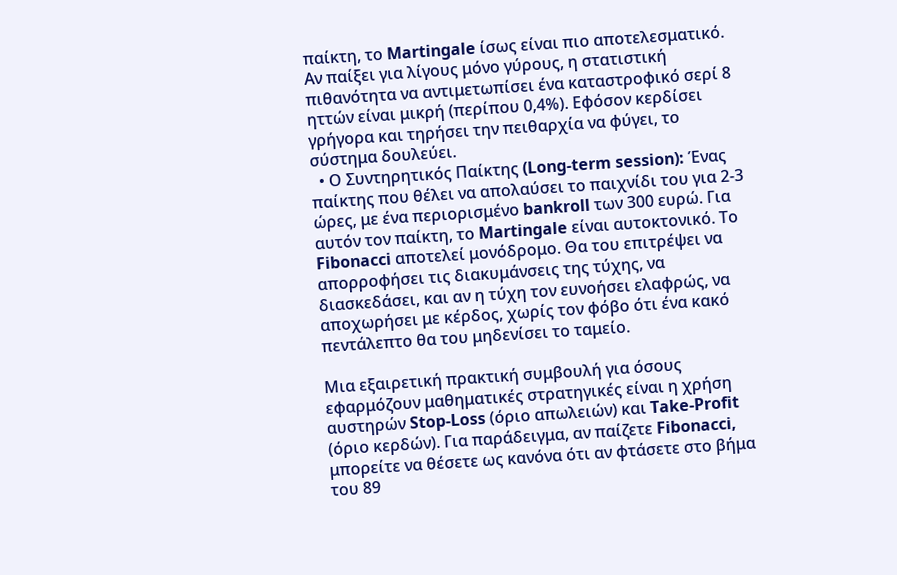παίκτη, το Martingale ίσως είναι πιο αποτελεσματικό. Αν παίξει για λίγους μόνο γύρους, η στατιστική πιθανότητα να αντιμετωπίσει ένα καταστροφικό σερί 8 ηττών είναι μικρή (περίπου 0,4%). Εφόσον κερδίσει γρήγορα και τηρήσει την πειθαρχία να φύγει, το σύστημα δουλεύει.
  • Ο Συντηρητικός Παίκτης (Long-term session): Ένας παίκτης που θέλει να απολαύσει το παιχνίδι του για 2-3 ώρες, με ένα περιορισμένο bankroll των 300 ευρώ. Για αυτόν τον παίκτη, το Martingale είναι αυτοκτονικό. Το Fibonacci αποτελεί μονόδρομο. Θα του επιτρέψει να απορροφήσει τις διακυμάνσεις της τύχης, να διασκεδάσει, και αν η τύχη τον ευνοήσει ελαφρώς, να αποχωρήσει με κέρδος, χωρίς τον φόβο ότι ένα κακό πεντάλεπτο θα του μηδενίσει το ταμείο.

Μια εξαιρετική πρακτική συμβουλή για όσους εφαρμόζουν μαθηματικές στρατηγικές είναι η χρήση αυστηρών Stop-Loss (όριο απωλειών) και Take-Profit (όριο κερδών). Για παράδειγμα, αν παίζετε Fibonacci, μπορείτε να θέσετε ως κανόνα ότι αν φτάσετε στο βήμα του 89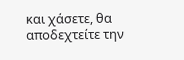και χάσετε, θα αποδεχτείτε την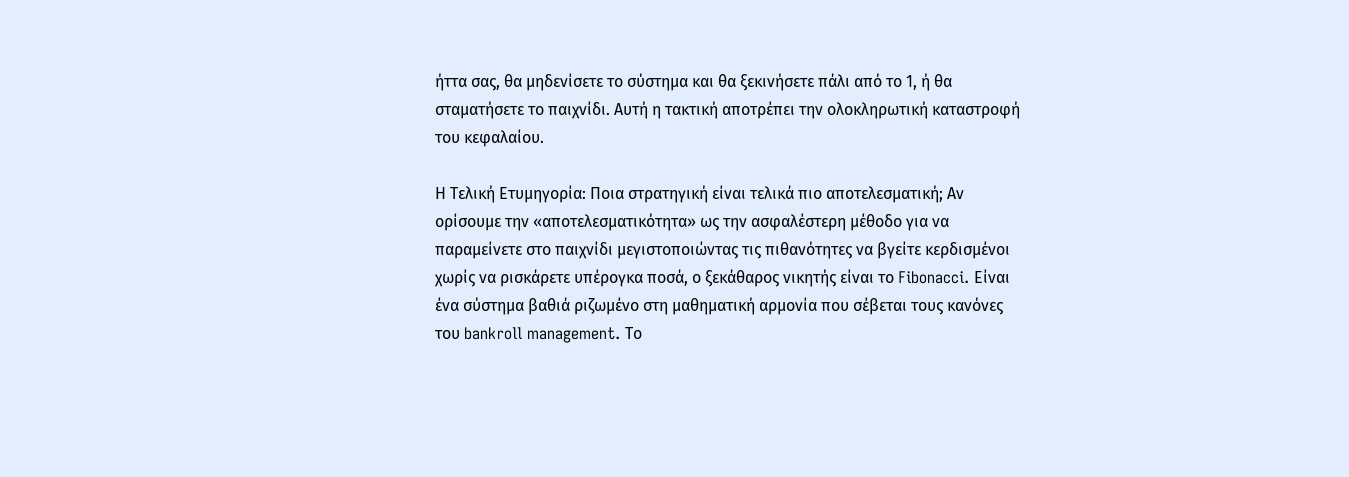ήττα σας, θα μηδενίσετε το σύστημα και θα ξεκινήσετε πάλι από το 1, ή θα σταματήσετε το παιχνίδι. Αυτή η τακτική αποτρέπει την ολοκληρωτική καταστροφή του κεφαλαίου.

Η Τελική Ετυμηγορία: Ποια στρατηγική είναι τελικά πιο αποτελεσματική; Αν ορίσουμε την «αποτελεσματικότητα» ως την ασφαλέστερη μέθοδο για να παραμείνετε στο παιχνίδι μεγιστοποιώντας τις πιθανότητες να βγείτε κερδισμένοι χωρίς να ρισκάρετε υπέρογκα ποσά, ο ξεκάθαρος νικητής είναι το Fibonacci. Είναι ένα σύστημα βαθιά ριζωμένο στη μαθηματική αρμονία που σέβεται τους κανόνες του bankroll management. Το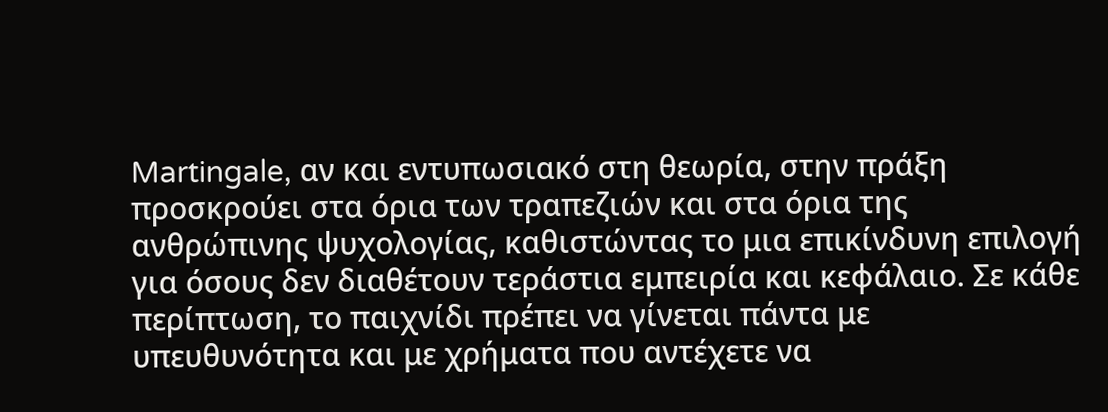Martingale, αν και εντυπωσιακό στη θεωρία, στην πράξη προσκρούει στα όρια των τραπεζιών και στα όρια της ανθρώπινης ψυχολογίας, καθιστώντας το μια επικίνδυνη επιλογή για όσους δεν διαθέτουν τεράστια εμπειρία και κεφάλαιο. Σε κάθε περίπτωση, το παιχνίδι πρέπει να γίνεται πάντα με υπευθυνότητα και με χρήματα που αντέχετε να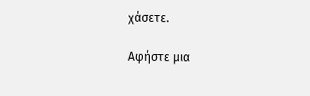χάσετε.

Αφήστε μια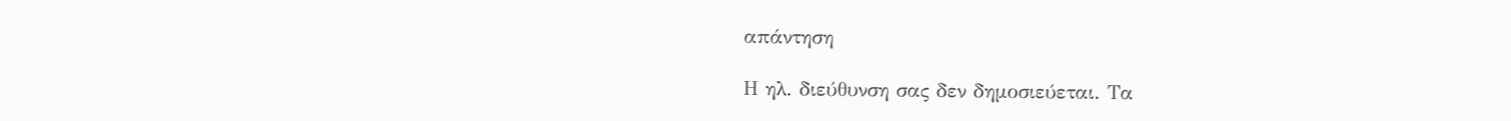απάντηση

Η ηλ. διεύθυνση σας δεν δημοσιεύεται. Τα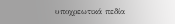υποχρεωτικά πεδία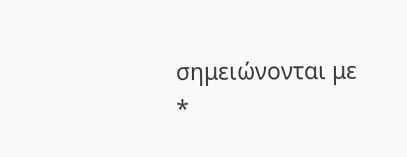σημειώνονται με *